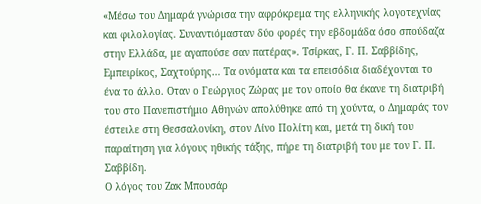«Μέσω του Δημαρά γνώρισα την αφρόκρεμα της ελληνικής λογοτεχνίας και φιλολογίας. Συναντιόμασταν δύο φορές την εβδομάδα όσο σπούδαζα στην Ελλάδα, με αγαπούσε σαν πατέρας». Τσίρκας, Γ. Π. Σαββίδης, Εμπειρίκος, Σαχτούρης… Τα ονόματα και τα επεισόδια διαδέχονται το ένα το άλλο. Οταν ο Γεώργιος Ζώρας με τον οποίο θα έκανε τη διατριβή του στο Πανεπιστήμιο Αθηνών απολύθηκε από τη χούντα, ο Δημαράς τον έστειλε στη Θεσσαλονίκη, στον Λίνο Πολίτη και, μετά τη δική του παραίτηση για λόγους ηθικής τάξης, πήρε τη διατριβή του με τον Γ. Π. Σαββίδη.
Ο λόγος του Ζακ Μπουσάρ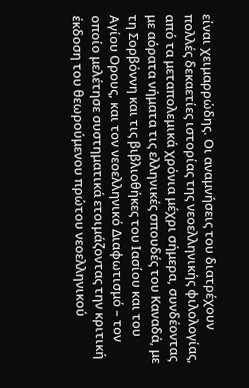είναι χειμαρρώδης. Οι αναμνήσεις του διατρέχουν πολλές δεκαετίες ιστορίας της νεοελληνικής φιλολογίας, από τα μεταπολεμικά χρόνια μέχρι σήμερα, συνδέοντας με αόρατα νήματα τις ελληνικές σπουδές του Καναδά, με τη Σορβόννη και τις βιβλιοθήκες του Ιασίου και του Αγίου Ορους, και τον νεοελληνικό Διαφωτισμό – τον οποίο μελέτησε συστηματικά ετοιμάζοντας την κριτική έκδοση του θεωρούμενου πρώτου νεοελληνικού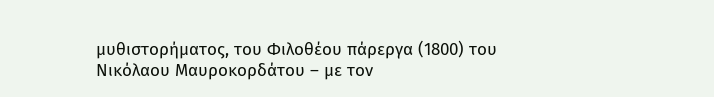μυθιστορήματος, του Φιλοθέου πάρεργα (1800) του Νικόλαου Μαυροκορδάτου – με τον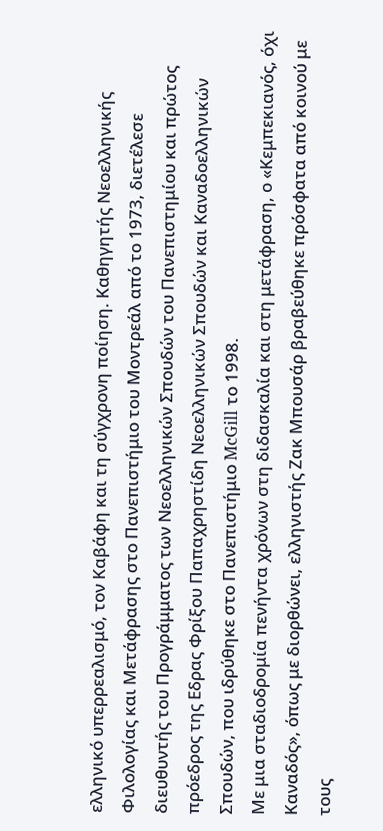ελληνικό υπερρεαλισμό, τον Καβάφη και τη σύγχρονη ποίηση. Καθηγητής Νεοελληνικής Φιλολογίας και Μετάφρασης στο Πανεπιστήμιο του Μοντρεάλ από το 1973, διετέλεσε διευθυντής του Προγράμματος των Νεοελληνικών Σπουδών του Πανεπιστημίου και πρώτος πρόεδρος της Εδρας Φρίξου Παπαχρηστίδη Νεοελληνικών Σπουδών και Καναδοελληνικών Σπουδών, που ιδρύθηκε στο Πανεπιστήμιο McGill το 1998.
Με μια σταδιοδρομία πενήντα χρόνων στη διδασκαλία και στη μετάφραση, ο «Κεμπεκιανός, όχι Καναδός», όπως με διορθώνει, ελληνιστής Ζακ Μπουσάρ βραβεύθηκε πρόσφατα από κοινού με τους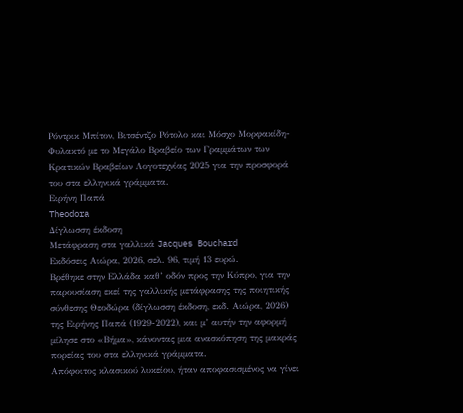Ρόντρικ Μπίτον, Βιτσέντζο Ρότολο και Μόσχο Μορφακίδη-Φυλακτό με το Μεγάλο Βραβείο των Γραμμάτων των Κρατικών Βραβείων Λογοτεχνίας 2025 για την προσφορά του στα ελληνικά γράμματα.
Ειρήνη Παπά
Theodora
Δίγλωσση έκδοση
Μετάφραση στα γαλλικά Jacques Bouchard
Εκδόσεις Αιώρα, 2026, σελ. 96, τιμή 13 ευρώ.
Βρέθηκε στην Ελλάδα καθ’ οδόν προς την Κύπρο, για την παρουσίαση εκεί της γαλλικής μετάφρασης της ποιητικής σύνθεσης Θεοδώρα (δίγλωσση έκδοση, εκδ. Αιώρα, 2026) της Ειρήνης Παπά (1929-2022), και μ’ αυτήν την αφορμή μίλησε στο «Βήμα», κάνοντας μια ανασκόπηση της μακράς πορείας του στα ελληνικά γράμματα.
Απόφοιτος κλασικού λυκείου, ήταν αποφασισμένος να γίνει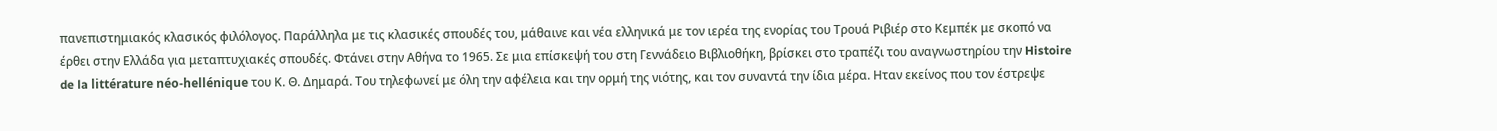πανεπιστημιακός κλασικός φιλόλογος. Παράλληλα με τις κλασικές σπουδές του, μάθαινε και νέα ελληνικά με τον ιερέα της ενορίας του Τρουά Ριβιέρ στο Κεμπέκ με σκοπό να έρθει στην Ελλάδα για μεταπτυχιακές σπουδές. Φτάνει στην Αθήνα το 1965. Σε μια επίσκεψή του στη Γεννάδειο Βιβλιοθήκη, βρίσκει στο τραπέζι του αναγνωστηρίου την Histoire de la littérature néo-hellénique του Κ. Θ. Δημαρά. Του τηλεφωνεί με όλη την αφέλεια και την ορμή της νιότης, και τον συναντά την ίδια μέρα. Ηταν εκείνος που τον έστρεψε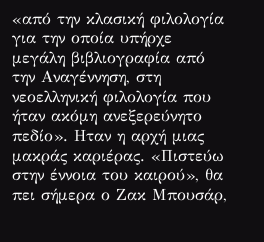«από την κλασική φιλολογία για την οποία υπήρχε μεγάλη βιβλιογραφία από την Αναγέννηση, στη νεοελληνική φιλολογία που ήταν ακόμη ανεξερεύνητο πεδίο». Ηταν η αρχή μιας μακράς καριέρας. «Πιστεύω στην έννοια του καιρού», θα πει σήμερα ο Ζακ Μπουσάρ,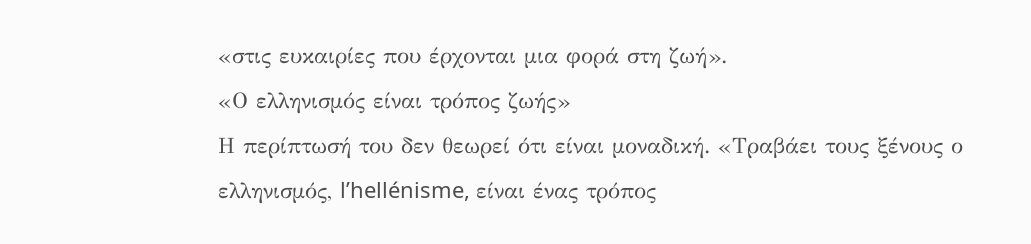«στις ευκαιρίες που έρχονται μια φορά στη ζωή».
«Ο ελληνισμός είναι τρόπος ζωής»
Η περίπτωσή του δεν θεωρεί ότι είναι μοναδική. «Τραβάει τους ξένους ο ελληνισμός, l’hellénisme, είναι ένας τρόπος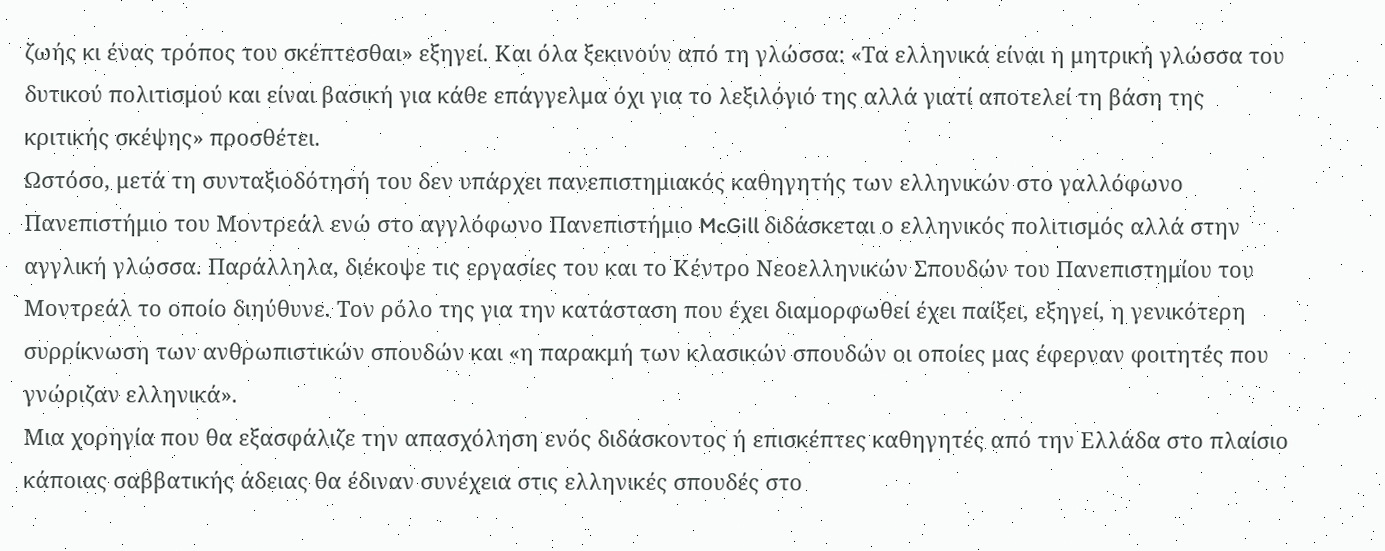ζωής κι ένας τρόπος του σκέπτεσθαι» εξηγεί. Και όλα ξεκινούν από τη γλώσσα: «Τα ελληνικά είναι η μητρική γλώσσα του δυτικού πολιτισμού και είναι βασική για κάθε επάγγελμα όχι για το λεξιλόγιό της αλλά γιατί αποτελεί τη βάση της κριτικής σκέψης» προσθέτει.
Ωστόσο, μετά τη συνταξιοδότησή του δεν υπάρχει πανεπιστημιακός καθηγητής των ελληνικών στο γαλλόφωνο Πανεπιστήμιο του Μοντρεάλ ενώ στο αγγλόφωνο Πανεπιστήμιο McGill διδάσκεται ο ελληνικός πολιτισμός αλλά στην αγγλική γλώσσα. Παράλληλα, διέκοψε τις εργασίες του και το Κέντρο Νεοελληνικών Σπουδών του Πανεπιστημίου του Μοντρεάλ το οποίο διηύθυνε. Τον ρόλο της για την κατάσταση που έχει διαμορφωθεί έχει παίξει, εξηγεί, η γενικότερη συρρίκνωση των ανθρωπιστικών σπουδών και «η παρακμή των κλασικών σπουδών οι οποίες μας έφερναν φοιτητές που γνώριζαν ελληνικά».
Μια χορηγία που θα εξασφάλιζε την απασχόληση ενός διδάσκοντος ή επισκέπτες καθηγητές από την Ελλάδα στο πλαίσιο κάποιας σαββατικής άδειας θα έδιναν συνέχεια στις ελληνικές σπουδές στο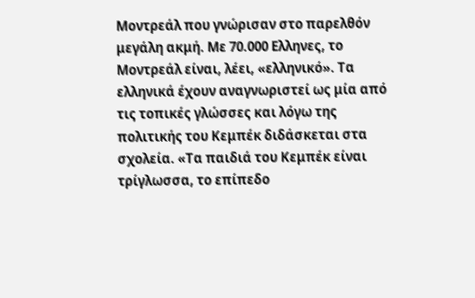Μοντρεάλ που γνώρισαν στο παρελθόν μεγάλη ακμή. Με 70.000 Ελληνες, το Μοντρεάλ είναι, λέει, «ελληνικό». Τα ελληνικά έχουν αναγνωριστεί ως μία από τις τοπικές γλώσσες και λόγω της πολιτικής του Κεμπέκ διδάσκεται στα σχολεία. «Τα παιδιά του Κεμπέκ είναι τρίγλωσσα, το επίπεδο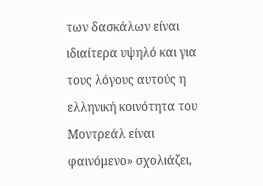των δασκάλων είναι ιδιαίτερα υψηλό και για τους λόγους αυτούς η ελληνική κοινότητα του Μοντρεάλ είναι φαινόμενο» σχολιάζει,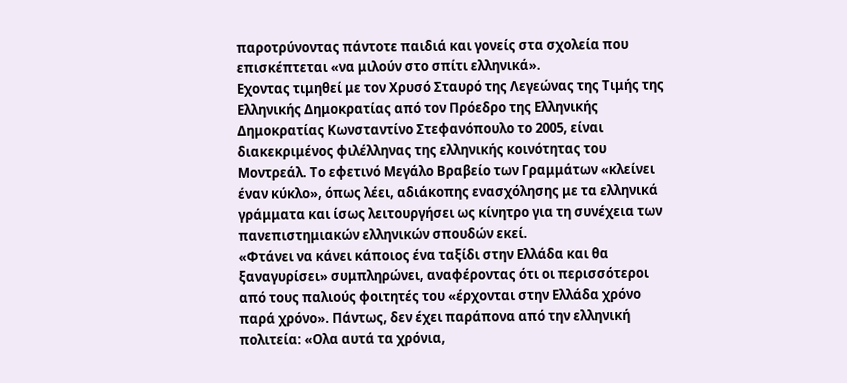παροτρύνοντας πάντοτε παιδιά και γονείς στα σχολεία που επισκέπτεται «να μιλούν στο σπίτι ελληνικά».
Εχοντας τιμηθεί με τον Χρυσό Σταυρό της Λεγεώνας της Τιμής της Ελληνικής Δημοκρατίας από τον Πρόεδρο της Ελληνικής Δημοκρατίας Κωνσταντίνο Στεφανόπουλο το 2005, είναι διακεκριμένος φιλέλληνας της ελληνικής κοινότητας του Μοντρεάλ. Το εφετινό Μεγάλο Βραβείο των Γραμμάτων «κλείνει έναν κύκλο», όπως λέει, αδιάκοπης ενασχόλησης με τα ελληνικά γράμματα και ίσως λειτουργήσει ως κίνητρο για τη συνέχεια των πανεπιστημιακών ελληνικών σπουδών εκεί.
«Φτάνει να κάνει κάποιος ένα ταξίδι στην Ελλάδα και θα ξαναγυρίσει» συμπληρώνει, αναφέροντας ότι οι περισσότεροι από τους παλιούς φοιτητές του «έρχονται στην Ελλάδα χρόνο παρά χρόνο». Πάντως, δεν έχει παράπονα από την ελληνική πολιτεία: «Ολα αυτά τα χρόνια,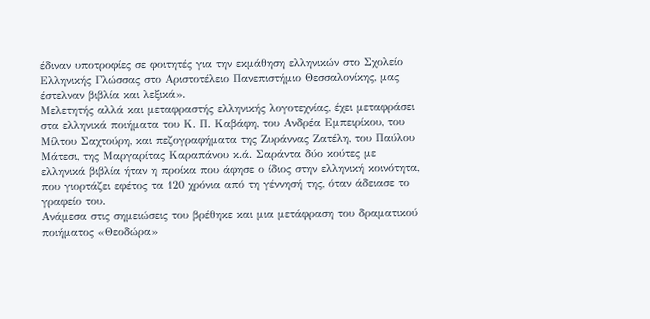έδιναν υποτροφίες σε φοιτητές για την εκμάθηση ελληνικών στο Σχολείο Ελληνικής Γλώσσας στο Αριστοτέλειο Πανεπιστήμιο Θεσσαλονίκης, μας έστελναν βιβλία και λεξικά».
Μελετητής αλλά και μεταφραστής ελληνικής λογοτεχνίας, έχει μεταφράσει στα ελληνικά ποιήματα του Κ. Π. Καβάφη, του Ανδρέα Εμπειρίκου, του Μίλτου Σαχτούρη, και πεζογραφήματα της Ζυράννας Ζατέλη, του Παύλου Μάτεσι, της Μαργαρίτας Καραπάνου κ.ά. Σαράντα δύο κούτες με ελληνικά βιβλία ήταν η προίκα που άφησε ο ίδιος στην ελληνική κοινότητα, που γιορτάζει εφέτος τα 120 χρόνια από τη γέννησή της, όταν άδειασε το γραφείο του.
Ανάμεσα στις σημειώσεις του βρέθηκε και μια μετάφραση του δραματικού ποιήματος «Θεοδώρα»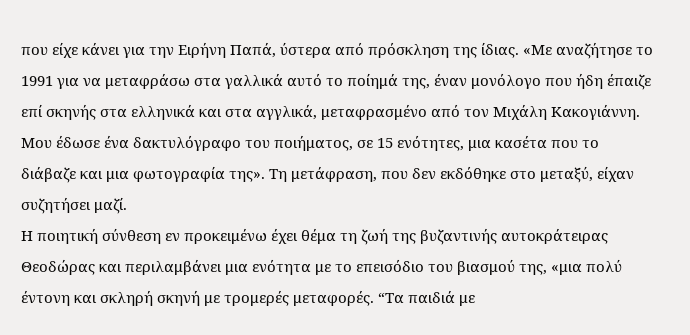που είχε κάνει για την Ειρήνη Παπά, ύστερα από πρόσκληση της ίδιας. «Με αναζήτησε το 1991 για να μεταφράσω στα γαλλικά αυτό το ποίημά της, έναν μονόλογο που ήδη έπαιζε επί σκηνής στα ελληνικά και στα αγγλικά, μεταφρασμένο από τον Μιχάλη Κακογιάννη. Μου έδωσε ένα δακτυλόγραφο του ποιήματος, σε 15 ενότητες, μια κασέτα που το διάβαζε και μια φωτογραφία της». Τη μετάφραση, που δεν εκδόθηκε στο μεταξύ, είχαν συζητήσει μαζί.
Η ποιητική σύνθεση εν προκειμένω έχει θέμα τη ζωή της βυζαντινής αυτοκράτειρας Θεοδώρας και περιλαμβάνει μια ενότητα με το επεισόδιο του βιασμού της, «μια πολύ έντονη και σκληρή σκηνή με τρομερές μεταφορές. “Τα παιδιά με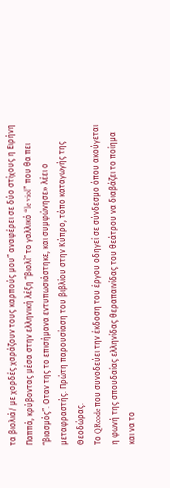τα βιολιά/ με χορδές χαράζουν τους καρπούς μου” αναφέρει σε δύο στίχους η Ειρήνη Παππά, κρύβοντας μέσα στην ελληνική λέξη “βιολί” το γαλλικό “le viol” που θα πει “βιασμός”. Οταν της το επισήμανα εντυπωσιάστηκε, και συμφώνησε» λέει ο μεταφραστής. Πρώτη παρουσίαση του βιβλίου στην Κύπρο, τόπο καταγωγής της Θεοδώρας.
Το QRcode που συνοδεύει την έκδοση του έργου οδηγεί σε σύνδεσμο όπου ακούγεται η φωνή της σπουδαίας ελληνίδας θεραπαινίδας του θεάτρου να διαβάζει το ποίημα και να το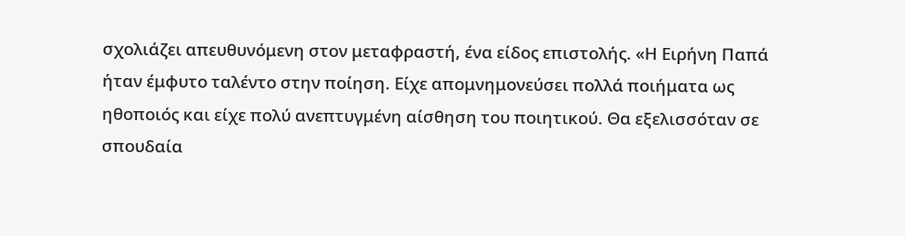σχολιάζει απευθυνόμενη στον μεταφραστή, ένα είδος επιστολής. «Η Ειρήνη Παπά ήταν έμφυτο ταλέντο στην ποίηση. Είχε απομνημονεύσει πολλά ποιήματα ως ηθοποιός και είχε πολύ ανεπτυγμένη αίσθηση του ποιητικού. Θα εξελισσόταν σε σπουδαία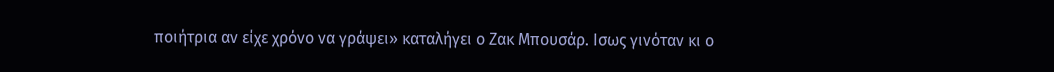ποιήτρια αν είχε χρόνο να γράψει» καταλήγει ο Ζακ Μπουσάρ. Ισως γινόταν κι ο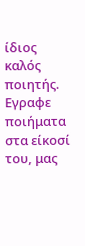ίδιος καλός ποιητής. Εγραφε ποιήματα στα είκοσί του, μας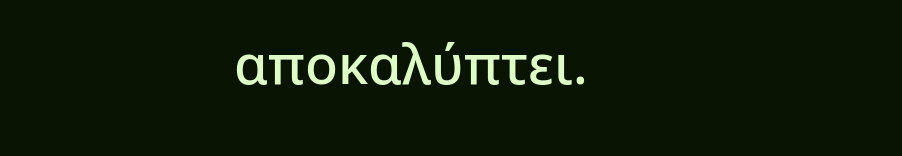αποκαλύπτει.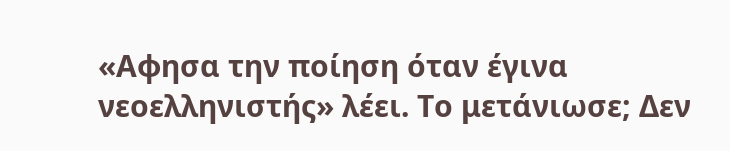«Αφησα την ποίηση όταν έγινα νεοελληνιστής» λέει. Το μετάνιωσε; Δεν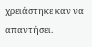χρειάστηκε καν να απαντήσει.